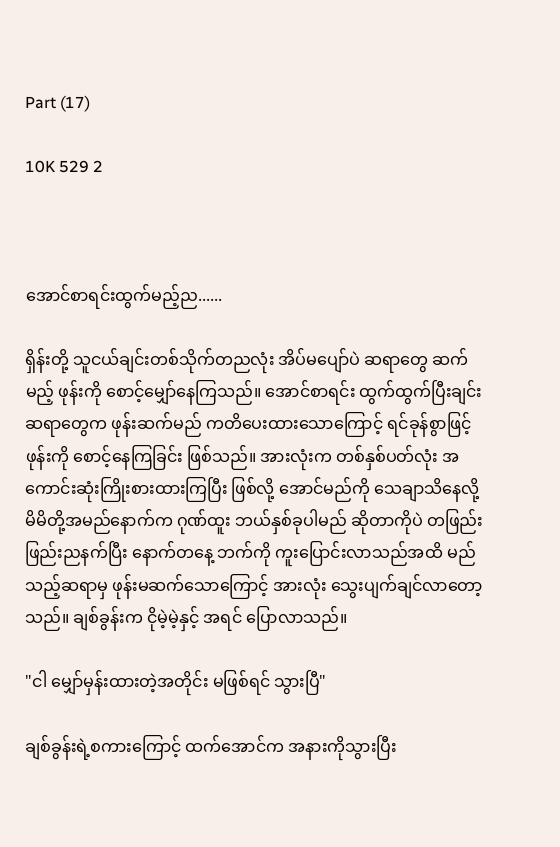Part (17)

10K 529 2



အောင်စာရင်းထွက်မည့်ည......

ရှိန်းတို့ သူငယ်ချင်းတစ်သိုက်တညလုံး အိပ်မပျော်ပဲ ဆရာတွေ ဆက်မည့် ဖုန်းကို စောင့်မျှော်နေကြသည်။ အောင်စာရင်း ထွက်ထွက်ပြီးချင်း ဆရာတွေက ဖုန်းဆက်မည် ကတိပေးထားသောကြောင့် ရင်ခုန်စွာဖြင့် ဖုန်းကို စောင့်နေကြခြင်း ဖြစ်သည်။ အားလုံးက တစ်နှစ်ပတ်လုံး အကောင်းဆုံးကြိုးစားထားကြပြီး ဖြစ်လို့ အောင်မည်ကို သေချာသိနေလို့ မိမိတို့အမည်နောက်က ဂုဏ်ထူး ဘယ်နှစ်ခုပါမည် ဆိုတာကိုပဲ တဖြည်းဖြည်းညနက်ပြီး နောက်တနေ့ ဘက်ကို ကူးပြောင်းလာသည်အထိ မည်သည့်ဆရာမှ ဖုန်းမဆက်သောကြောင့် အားလုံး သွေးပျက်ချင်လာတော့သည်။ ချစ်ခွန်းက ငိုမဲ့မဲ့နှင့် အရင် ပြောလာသည်။

"ငါ မျှော်မှန်းထားတဲ့အတိုင်း မဖြစ်ရင် သွားပြီ"

ချစ်ခွန်းရဲ့စကားကြောင့် ထက်အောင်က အနားကိုသွားပြီး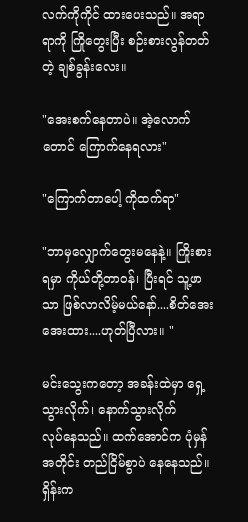လက်ကိုကိုင် ထားပေးသည်။ အရာရာကို ကြိုတွေးပြီး စဉ်းစားလွန်တတ်တဲ့ ချစ်ခွန်းလေး။

"အေးစက်နေတာပဲ။ အဲ့လောက်တောင် ကြောက်နေရလား"

"ကြောက်တာပေါ့ ကိုထက်ရာ"

"ဘာမှလျှောက်တွေးမနေနဲ့။ ကြိုးစားရမှာ ကိုယ်တို့တာဝန်၊ ပြီးရင် သူ့ဖာသာ ဖြစ်လာလိမ့်မယ်နော်....စိတ်အေးအေးထား....ဟုတ်ပြီလား။ "

မင်းသွေးကတော့ အခန်းထဲမှာ ရှေ့သွားလိုက်၊ နောက်သွားလိုက်
လုပ်နေသည်။ ထက်အောင်က ပုံမှန်အတိုင်း တည်ငြိမ်စွာပဲ နေနေသည်။ ရှိန်းက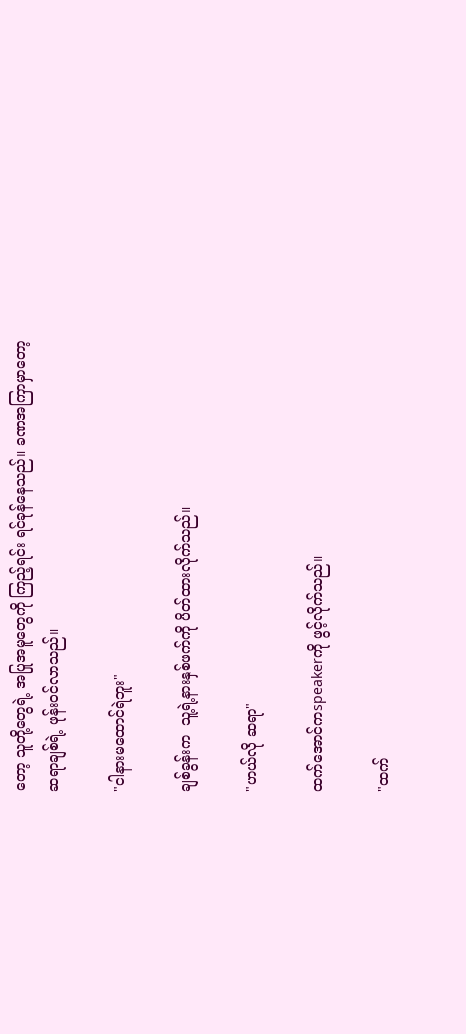တော့ သူတို့တွေရဲ့ အပြုအမူတွေကို ကြည့်ရင်း ရင်ခုန်နေသည်။ ခဏအကြာမှာတော့
ဆရာချစ်ရဲ့ ဖုန်းဝင်လာသည်။

"ငါနားမထောင်ရဲဘူး"

ချစ်ခွန်းက  သူ့ရဲ့နားနှစ်ဖက်ကို ပိတ်ထားလိုက်သည်။

"ဟယ်လို ဆရာ"

ထက်အောင်ကspeakerကို ဖွင့်လိုက်သည်။

"ထက်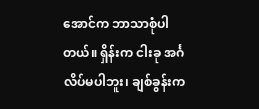အောင်က ဘာသာစုံပါတယ်။ ရှိန်းက ငါးခု အင်္ဂလိပ်မပါဘူး၊ ချစ်ခွန်းက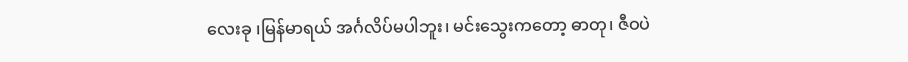လေးခု ၊မြန်မာရယ် အင်္ဂလိပ်မပါဘူး၊ မင်းသွေးကတော့ ဓာတု၊ ဇီဝပဲ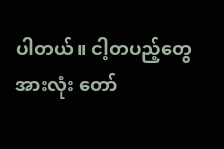ပါတယ်။ ငါ့တပည့်တွေအားလုံး တော်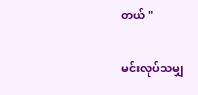တယ် "

မင်းလုပ်သမျှ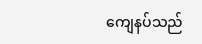ကျေနပ်သည်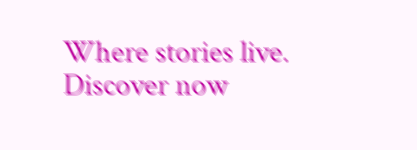Where stories live. Discover now